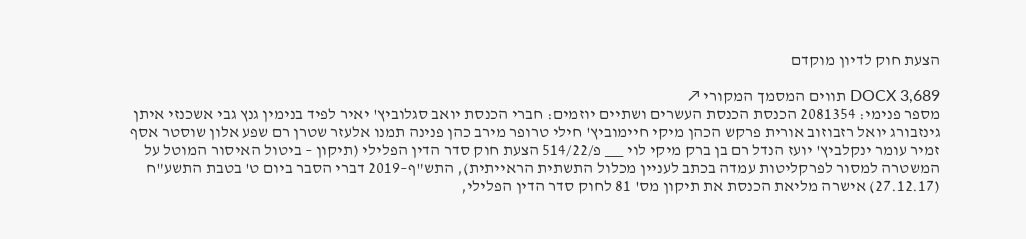הצעת חוק לדיון מוקדם

DOCX 3,689 תווים המסמך המקורי ↗
מספר פנימי: 2081354 הכנסת הכנסת העשרים ושתיים יוזמים: חברי הכנסת יואב סגלוביץ' יאיר לפיד בנימין גנץ גבי אשכנזי איתן גינזבורג יואל רזבוזוב אורית פרקש הכהן מיקי חיימוביץ' חילי טרופר מירב כהן פנינה תמנו אלעזר שטרן רם שפע אלון שוסטר אסף זמיר עומר ינקלביץ' יועז הנדל רם בן ברק מיקי לוי ___ פ/514/22 הצעת חוק סדר הדין הפלילי (תיקון – ביטול האיסור המוטל על המשטרה למסור לפרקליטות עמדה בכתב לעניין מכלול התשתית הראייתית), התש"ף–2019 דברי הסבר ביום ט' בטבת התשע"ח (27.12.17) אישרה מליאת הכנסת את תיקון מס' 81 לחוק סדר הדין הפלילי,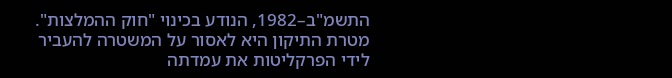התשמ"ב–1982, הנודע בכינוי "חוק ההמלצות". מטרת התיקון היא לאסור על המשטרה להעביר לידי הפרקליטות את עמדתה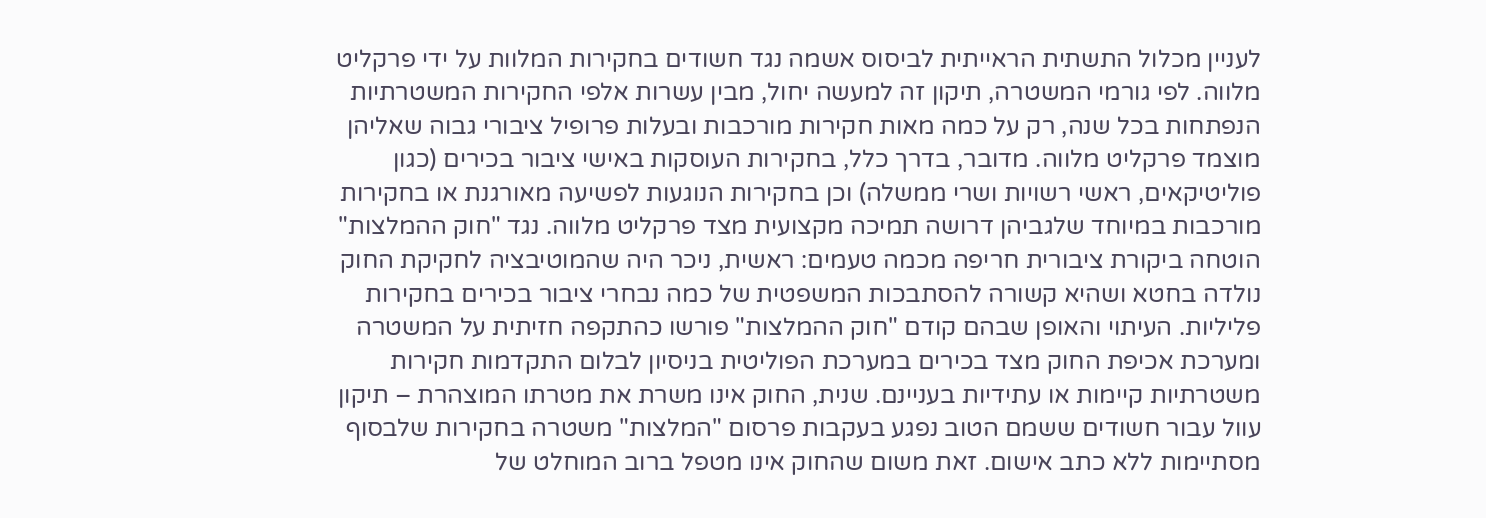לעניין מכלול התשתית הראייתית לביסוס אשמה נגד חשודים בחקירות המלוות על ידי פרקליט מלווה. לפי גורמי המשטרה, תיקון זה למעשה יחול, מבין עשרות אלפי החקירות המשטרתיות הנפתחות בכל שנה, רק על כמה מאות חקירות מורכבות ובעלות פרופיל ציבורי גבוה שאליהן מוצמד פרקליט מלווה. מדובר, בדרך כלל, בחקירות העוסקות באישי ציבור בכירים (כגון פוליטיקאים, ראשי רשויות ושרי ממשלה) וכן בחקירות הנוגעות לפשיעה מאורגנת או בחקירות מורכבות במיוחד שלגביהן דרושה תמיכה מקצועית מצד פרקליט מלווה. נגד "חוק ההמלצות" הוטחה ביקורת ציבורית חריפה מכמה טעמים: ראשית, ניכר היה שהמוטיבציה לחקיקת החוק נולדה בחטא ושהיא קשורה להסתבכות המשפטית של כמה נבחרי ציבור בכירים בחקירות פליליות. העיתוי והאופן שבהם קודם "חוק ההמלצות" פורשו כהתקפה חזיתית על המשטרה ומערכת אכיפת החוק מצד בכירים במערכת הפוליטית בניסיון לבלום התקדמות חקירות משטרתיות קיימות או עתידיות בעניינם. שנית, החוק אינו משרת את מטרתו המוצהרת – תיקון עוול עבור חשודים ששמם הטוב נפגע בעקבות פרסום "המלצות" משטרה בחקירות שלבסוף מסתיימות ללא כתב אישום. זאת משום שהחוק אינו מטפל ברוב המוחלט של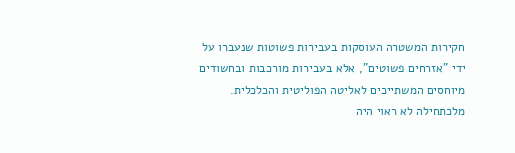חקירות המשטרה העוסקות בעבירות פשוטות שנעברו על ידי "אזרחים פשוטים", אלא בעבירות מורכבות ובחשודים מיוחסים המשתייכים לאליטה הפוליטית והכלכלית. מלכתחילה לא ראוי היה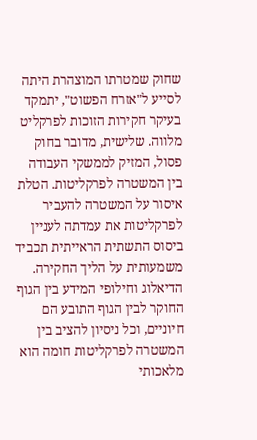שחוק שמטרתו המוצהרת היתה לסייע ל"אזרח הפשוט", יתמקד בעיקר חקירות הזוכות לפרקליט מלווה. שלישית, מדובר בחוק פסול, המזיק לממשקי העבודה בין המשטרה לפרקליטות. הטלת איסור על המשטרה להעביר לפרקליטות את עמדתה לעניין ביסוס התשתית הראייתית תכביד משמעותית על הליך החקירה. הדיאלוג וחילופי המידע בין הגוף החוקר לבין הגוף התובע הם חיוניים, וכל ניסיון להציב בין המשטרה לפרקליטות חומה הוא מלאכותי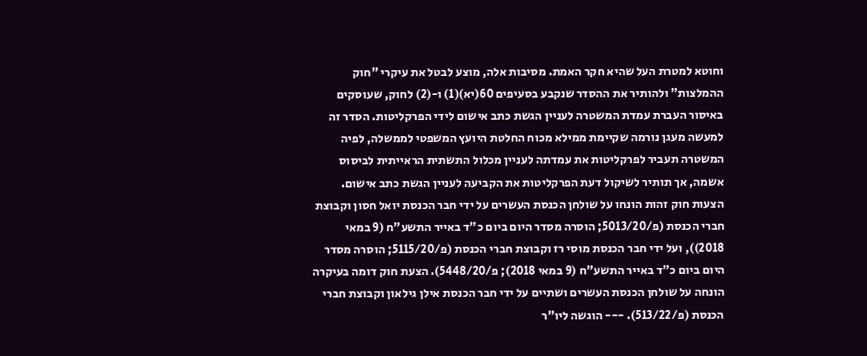וחוטא למטרת העל שהיא חקר האמת. מסיבות אלה, מוצע לבטל את עיקרי "חוק ההמלצות" ולהותיר את ההסדר שנקבע בסעיפים 60(יא)(1) ו-(2) לחוק, שעוסקים באיסור העברת עמדת המשטרה לעניין הגשת כתב אישום לידי הפרקליטות. הסדר זה למעשה מעגן נורמה שקיימת ממילא מכוח החלטת היועץ המשפטי לממשלה, לפיה המשטרה תעביר לפרקליטות את עמדתה לעניין מכלול התשתית הראייתית לביסוס אשמה, אך תותיר לשיקול דעת הפרקליטות את הקביעה לעניין הגשת כתב אישום. הצעות חוק זהות הונחו על שולחן הכנסת העשרים על ידי חבר הכנסת יואל חסון וקבוצת חברי הכנסת (פ/5013/20; הוסרה מסדר היום ביום כ"ד באייר התשע"ח (9 במאי 2018)), ועל ידי חבר הכנסת מוסי רז וקבוצת חברי הכנסת (פ/5115/20; הוסרה מסדר היום ביום כ"ד באייר התשע"ח (9 במאי 2018); פ/5448/20). הצעת חוק דומה בעיקרה הונחה על שולחן הכנסת העשרים ושתיים על ידי חבר הכנסת אילן גילאון וקבוצת חברי הכנסת (פ/513/22). --- הוגשה ליו"ר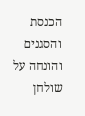הכנסת והסגנים והונחה על שולחן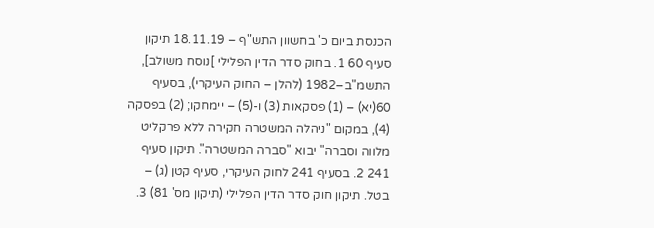הכנסת ביום כ' בחשוון התש"ף – 18.11.19 תיקון סעיף 60 1. בחוק סדר הדין הפלילי ]נוסח משולב], התשמ"ב–1982 (להלן – החוק העיקרי), בסעיף 60(יא) – (1) פסקאות (3) ו-(5) – יימחקו; (2) בפסקה (4), במקום "ניהלה המשטרה חקירה ללא פרקליט מלווה וסברה" יבוא "סברה המשטרה". תיקון סעיף 241 2. בסעיף 241 לחוק העיקרי, סעיף קטן (ג) – בטל. תיקון חוק סדר הדין הפלילי (תיקון מס' 81) 3.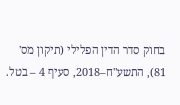בחוק סדר הדין הפלילי (תיקון מס' 81), התשע"ח–2018, סעיף 4 – בטל.